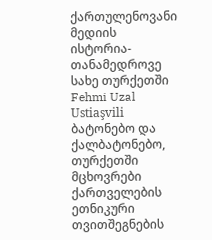ქართულენოვანი მედიის ისტორია-თანამედროვე სახე თურქეთში
Fehmi Uzal Ustiaşvili
ბატონებო და ქალბატონებო,
თურქეთში მცხოვრები ქართველების ეთნიკური თვითშეგნების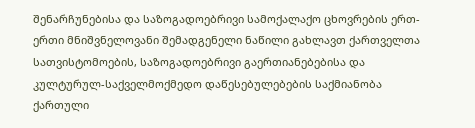შენარჩუნებისა და საზოგადოებრივი სამოქალაქო ცხოვრების ერთ-
ერთი მნიშვნელოვანი შემადგენელი ნაწილი გახლავთ ქართველთა
სათვისტომოების, საზოგადოებრივი გაერთიანებებისა და
კულტურულ-საქველმოქმედო დაწესებულებების საქმიანობა
ქართული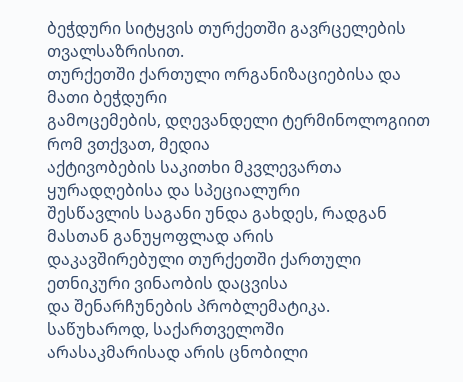ბეჭდური სიტყვის თურქეთში გავრცელების
თვალსაზრისით.
თურქეთში ქართული ორგანიზაციებისა და მათი ბეჭდური
გამოცემების, დღევანდელი ტერმინოლოგიით რომ ვთქვათ, მედია
აქტივობების საკითხი მკვლევართა ყურადღებისა და სპეციალური
შესწავლის საგანი უნდა გახდეს, რადგან მასთან განუყოფლად არის
დაკავშირებული თურქეთში ქართული ეთნიკური ვინაობის დაცვისა
და შენარჩუნების პრობლემატიკა. საწუხაროდ, საქართველოში
არასაკმარისად არის ცნობილი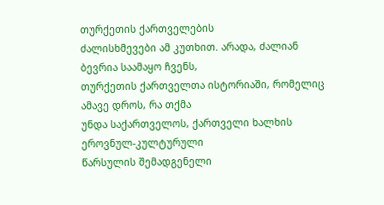თურქეთის ქართველების
ძალისხმევები ამ კუთხით. არადა, ძალიან ბევრია საამაყო ჩვენს,
თურქეთის ქართველთა ისტორიაში, რომელიც ამავე დროს, რა თქმა
უნდა საქართველოს, ქართველი ხალხის ეროვნულ-კულტურული
წარსულის შემადგენელი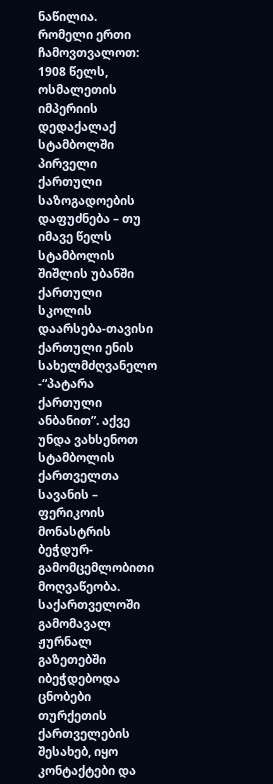ნაწილია.
რომელი ერთი ჩამოვთვალოთ: 1908 წელს, ოსმალეთის იმპერიის
დედაქალაქ სტამბოლში პირველი ქართული საზოგადოების
დაფუძნება – თუ იმავე წელს სტამბოლის შიშლის უბანში ქართული
სკოლის დაარსება-თავისი ქართული ენის სახელმძღვანელო -“პატარა
ქართული ანბანით”. აქვე უნდა ვახსენოთ სტამბოლის ქართველთა
სავანის – ფერიკოის მონასტრის ბეჭდურ-გამომცემლობითი
მოღვაწეობა. საქართველოში გამომავალ ჟურნალ გაზეთებში
იბეჭდებოდა ცნობები თურქეთის ქართველების შესახებ, იყო
კონტაქტები და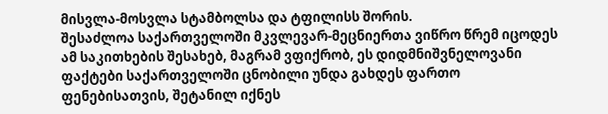მისვლა-მოსვლა სტამბოლსა და ტფილისს შორის.
შესაძლოა საქართველოში მკვლევარ-მეცნიერთა ვიწრო წრემ იცოდეს
ამ საკითხების შესახებ, მაგრამ ვფიქრობ, ეს დიდმნიშვნელოვანი
ფაქტები საქართველოში ცნობილი უნდა გახდეს ფართო
ფენებისათვის, შეტანილ იქნეს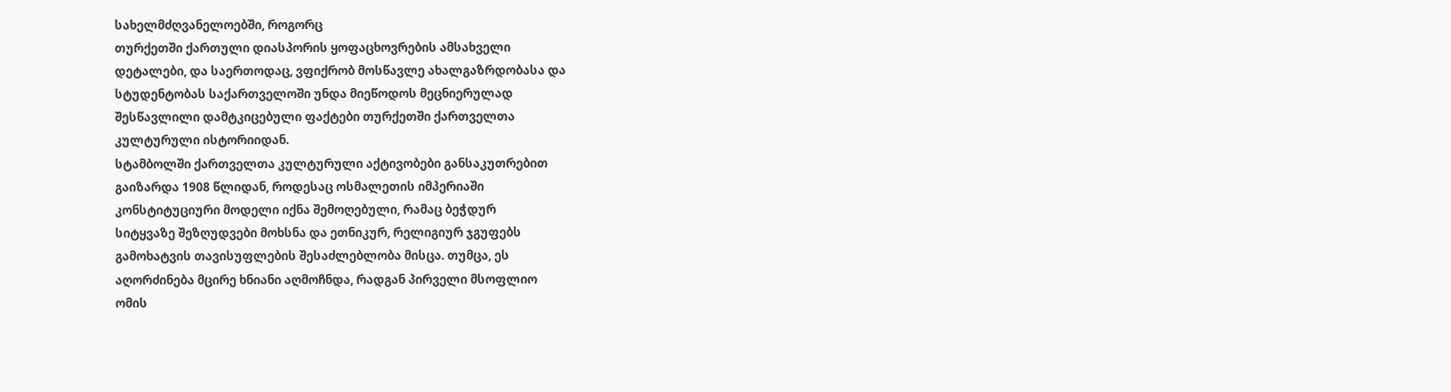სახელმძღვანელოებში, როგორც
თურქეთში ქართული დიასპორის ყოფაცხოვრების ამსახველი
დეტალები, და საერთოდაც, ვფიქრობ მოსწავლე ახალგაზრდობასა და
სტუდენტობას საქართველოში უნდა მიეწოდოს მეცნიერულად
შესწავლილი დამტკიცებული ფაქტები თურქეთში ქართველთა
კულტურული ისტორიიდან.
სტამბოლში ქართველთა კულტურული აქტივობები განსაკუთრებით
გაიზარდა 1908 წლიდან, როდესაც ოსმალეთის იმპერიაში
კონსტიტუციური მოდელი იქნა შემოღებული, რამაც ბეჭდურ
სიტყვაზე შეზღუდვები მოხსნა და ეთნიკურ, რელიგიურ ჯგუფებს
გამოხატვის თავისუფლების შესაძლებლობა მისცა. თუმცა, ეს
აღორძინება მცირე ხნიანი აღმოჩნდა, რადგან პირველი მსოფლიო
ომის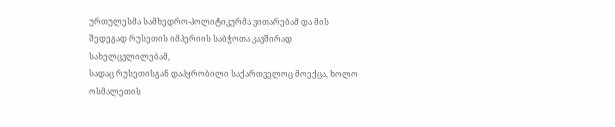ურთულესმა სამხედრო-პოლიტიკურმა ვითარებამ და მის
შედეგად რუსეთის იმპერიის საბჭოთა კავშირად სახელცვლილებამ,
სადაც რუსეთისგან დაპყრობილი საქართველოც მოექცა, ხოლო
ოსმალეთის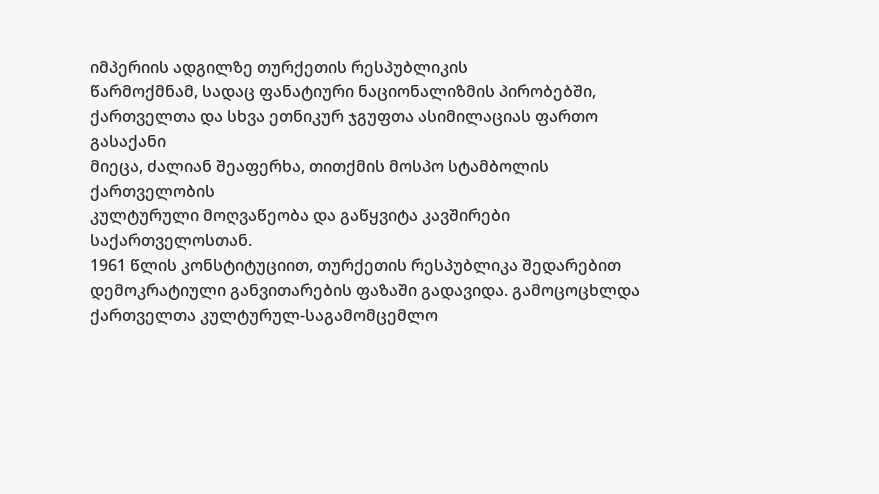იმპერიის ადგილზე თურქეთის რესპუბლიკის
წარმოქმნამ, სადაც ფანატიური ნაციონალიზმის პირობებში,
ქართველთა და სხვა ეთნიკურ ჯგუფთა ასიმილაციას ფართო გასაქანი
მიეცა, ძალიან შეაფერხა, თითქმის მოსპო სტამბოლის ქართველობის
კულტურული მოღვაწეობა და გაწყვიტა კავშირები
საქართველოსთან.
1961 წლის კონსტიტუციით, თურქეთის რესპუბლიკა შედარებით
დემოკრატიული განვითარების ფაზაში გადავიდა. გამოცოცხლდა
ქართველთა კულტურულ-საგამომცემლო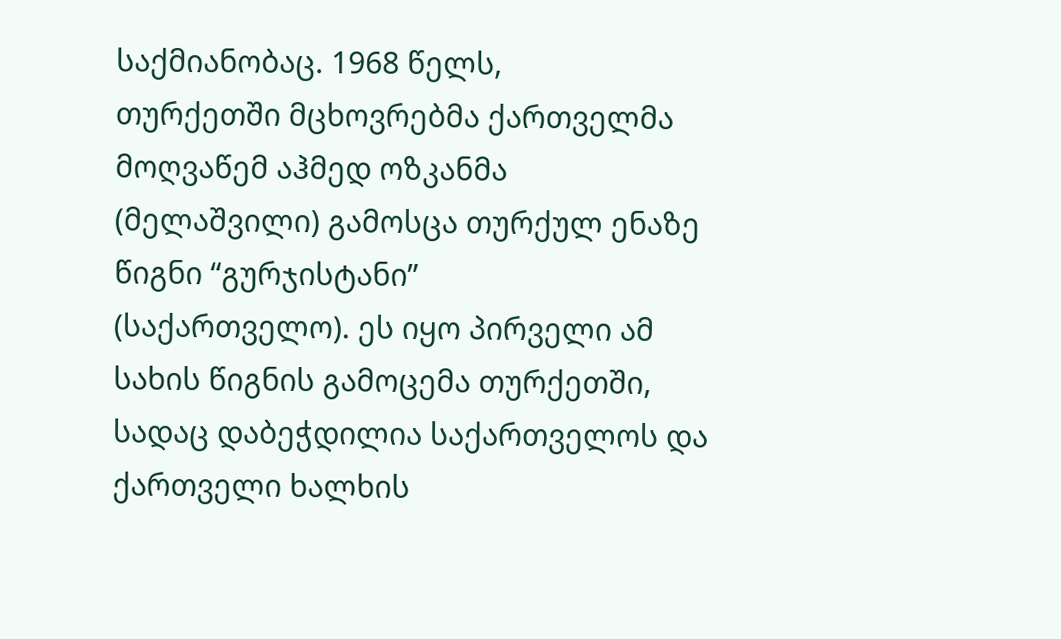საქმიანობაც. 1968 წელს,
თურქეთში მცხოვრებმა ქართველმა მოღვაწემ აჰმედ ოზკანმა
(მელაშვილი) გამოსცა თურქულ ენაზე წიგნი “გურჯისტანი”
(საქართველო). ეს იყო პირველი ამ სახის წიგნის გამოცემა თურქეთში,
სადაც დაბეჭდილია საქართველოს და ქართველი ხალხის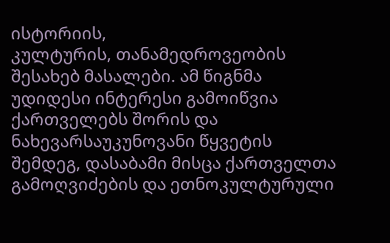ისტორიის,
კულტურის, თანამედროვეობის შესახებ მასალები. ამ წიგნმა
უდიდესი ინტერესი გამოიწვია ქართველებს შორის და
ნახევარსაუკუნოვანი წყვეტის შემდეგ, დასაბამი მისცა ქართველთა
გამოღვიძების და ეთნოკულტურული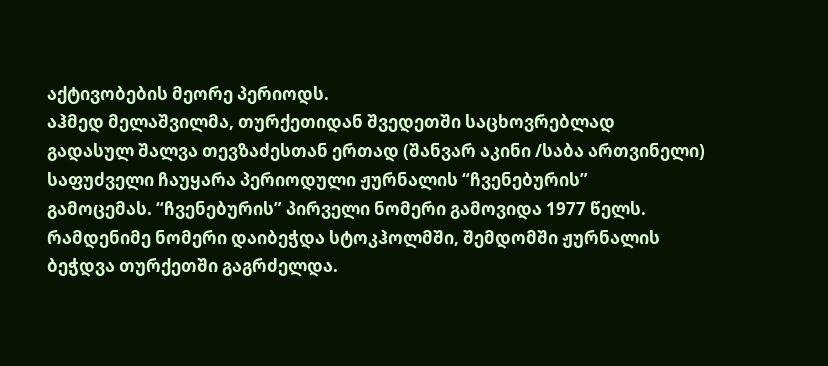აქტივობების მეორე პერიოდს.
აჰმედ მელაშვილმა, თურქეთიდან შვედეთში საცხოვრებლად
გადასულ შალვა თევზაძესთან ერთად (შანვარ აკინი /საბა ართვინელი)
საფუძველი ჩაუყარა პერიოდული ჟურნალის “ჩვენებურის”
გამოცემას. “ჩვენებურის” პირველი ნომერი გამოვიდა 1977 წელს.
რამდენიმე ნომერი დაიბეჭდა სტოკჰოლმში, შემდომში ჟურნალის
ბეჭდვა თურქეთში გაგრძელდა.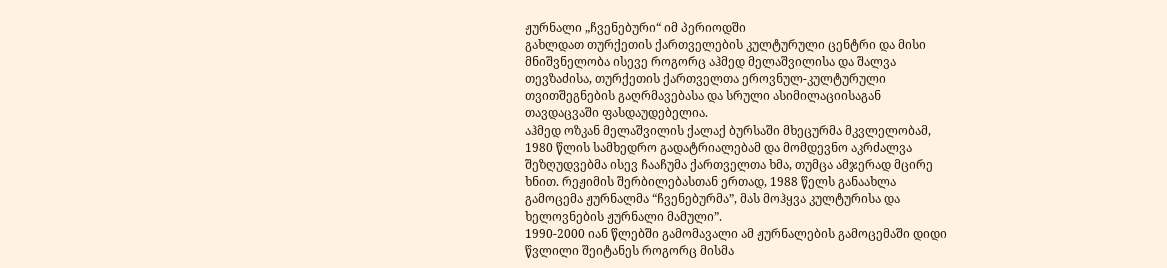ჟურნალი „ჩვენებური“ იმ პერიოდში
გახლდათ თურქეთის ქართველების კულტურული ცენტრი და მისი
მნიშვნელობა ისევე როგორც აჰმედ მელაშვილისა და შალვა
თევზაძისა, თურქეთის ქართველთა ეროვნულ-კულტურული
თვითშეგნების გაღრმავებასა და სრული ასიმილაციისაგან
თავდაცვაში ფასდაუდებელია.
აჰმედ ოზკან მელაშვილის ქალაქ ბურსაში მხეცურმა მკვლელობამ,
1980 წლის სამხედრო გადატრიალებამ და მომდევნო აკრძალვა
შეზღუდვებმა ისევ ჩააჩუმა ქართველთა ხმა, თუმცა ამჯერად მცირე
ხნით. რეჟიმის შერბილებასთან ერთად, 1988 წელს განაახლა
გამოცემა ჟურნალმა “ჩვენებურმა”, მას მოჰყვა კულტურისა და
ხელოვნების ჟურნალი მამული”.
1990-2000 იან წლებში გამომავალი ამ ჟურნალების გამოცემაში დიდი
წვლილი შეიტანეს როგორც მისმა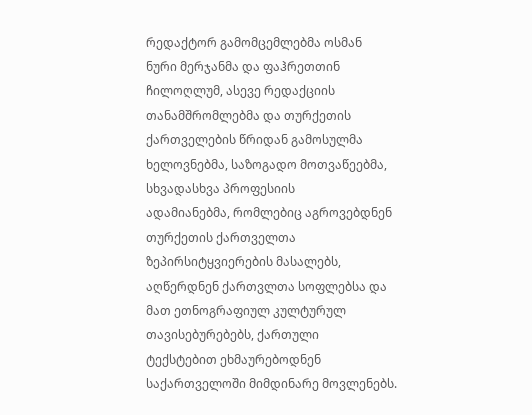რედაქტორ გამომცემლებმა ოსმან
ნური მერჯანმა და ფაჰრეთთინ ჩილოღლუმ, ასევე რედაქციის
თანამშრომლებმა და თურქეთის ქართველების წრიდან გამოსულმა
ხელოვნებმა, საზოგადო მოთვაწეებმა, სხვადასხვა პროფესიის
ადამიანებმა, რომლებიც აგროვებდნენ თურქეთის ქართველთა
ზეპირსიტყვიერების მასალებს, აღწერდნენ ქართვლთა სოფლებსა და
მათ ეთნოგრაფიულ კულტურულ თავისებურებებს, ქართული
ტექსტებით ეხმაურებოდნენ საქართველოში მიმდინარე მოვლენებს.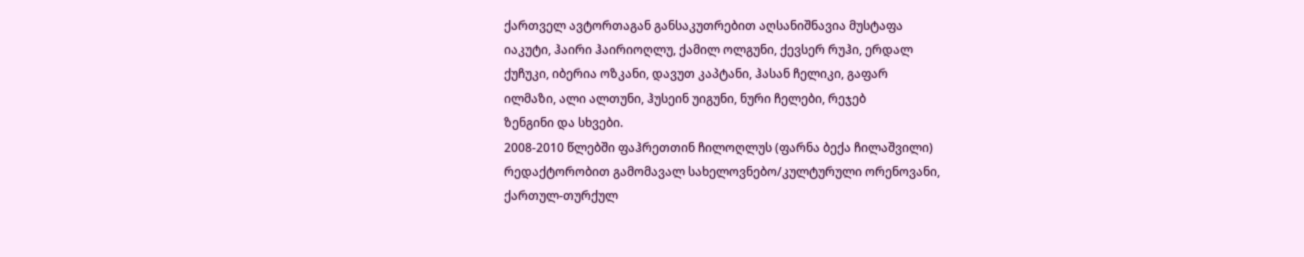ქართველ ავტორთაგან განსაკუთრებით აღსანიშნავია მუსტაფა
იაკუტი, ჰაირი ჰაირიოღლუ, ქამილ ოლგუნი, ქევსერ რუჰი, ერდალ
ქუჩუკი, იბერია ოზკანი, დავუთ კაპტანი, ჰასან ჩელიკი, გაფარ
ილმაზი, ალი ალთუნი, ჰუსეინ უიგუნი, ნური ჩელები, რეჯებ
ზენგინი და სხვები.
2008-2010 წლებში ფაჰრეთთინ ჩილოღლუს (ფარნა ბექა ჩილაშვილი)
რედაქტორობით გამომავალ სახელოვნებო/კულტურული ორენოვანი,
ქართულ-თურქულ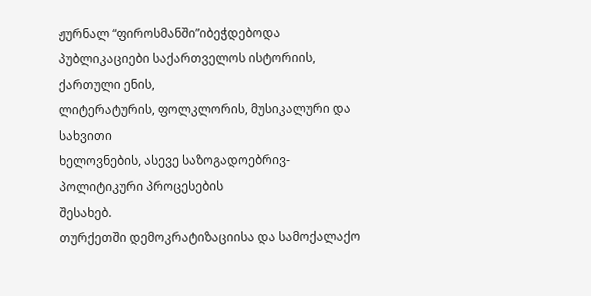ჟურნალ “ფიროსმანში”იბეჭდებოდა
პუბლიკაციები საქართველოს ისტორიის, ქართული ენის,
ლიტერატურის, ფოლკლორის, მუსიკალური და სახვითი
ხელოვნების, ასევე საზოგადოებრივ-პოლიტიკური პროცესების
შესახებ.
თურქეთში დემოკრატიზაციისა და სამოქალაქო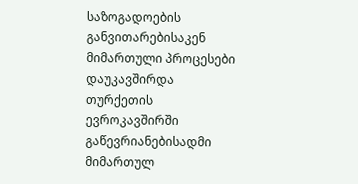საზოგადოების
განვითარებისაკენ მიმართული პროცესები დაუკავშირდა თურქეთის
ევროკავშირში გაწევრიანებისადმი მიმართულ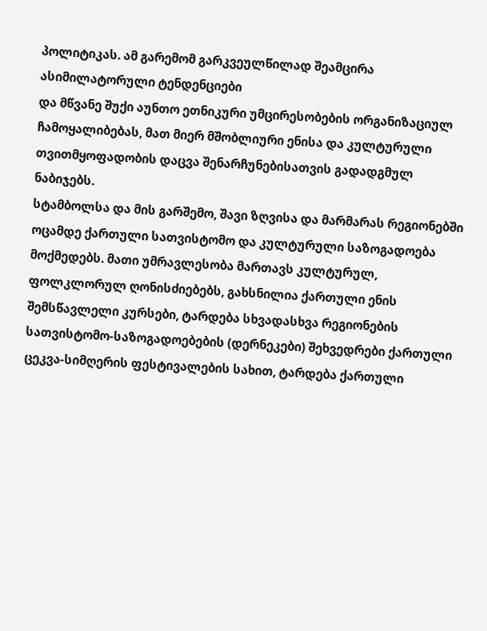პოლიტიკას. ამ გარემომ გარკვეულწილად შეამცირა ასიმილატორული ტენდენციები
და მწვანე შუქი აუნთო ეთნიკური უმცირესობების ორგანიზაციულ
ჩამოყალიბებას, მათ მიერ მშობლიური ენისა და კულტურული
თვითმყოფადობის დაცვა შენარჩუნებისათვის გადადგმულ
ნაბიჯებს.
სტამბოლსა და მის გარშემო, შავი ზღვისა და მარმარას რეგიონებში
ოცამდე ქართული სათვისტომო და კულტურული საზოგადოება
მოქმედებს. მათი უმრავლესობა მართავს კულტურულ,
ფოლკლორულ ღონისძიებებს, გახსნილია ქართული ენის
შემსწავლელი კურსები, ტარდება სხვადასხვა რეგიონების
სათვისტომო-საზოგადოებების (დერნეკები) შეხვედრები ქართული
ცეკვა-სიმღერის ფესტივალების სახით, ტარდება ქართული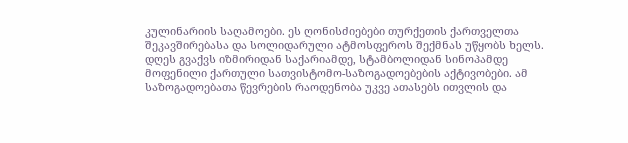კულინარიის საღამოები. ეს ღონისძიებები თურქეთის ქართველთა
შეკავშირებასა და სოლიდარული ატმოსფეროს შექმნას უწყობს ხელს.
დღეს გვაქვს იზმირიდან საქარიამდე, სტამბოლიდან სინოპამდე
მოფენილი ქართული სათვისტომო-საზოგადოებების აქტივობები. ამ
საზოგადოებათა წევრების რაოდენობა უკვე ათასებს ითვლის და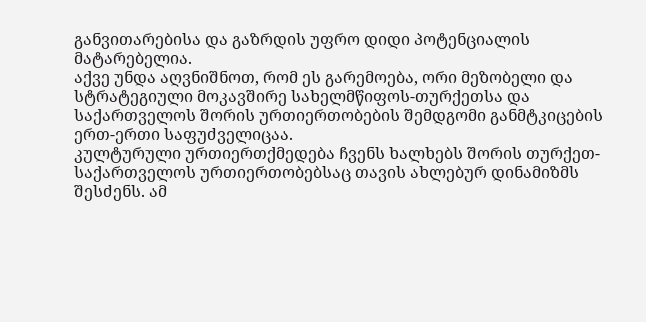განვითარებისა და გაზრდის უფრო დიდი პოტენციალის
მატარებელია.
აქვე უნდა აღვნიშნოთ, რომ ეს გარემოება, ორი მეზობელი და
სტრატეგიული მოკავშირე სახელმწიფოს-თურქეთსა და
საქართველოს შორის ურთიერთობების შემდგომი განმტკიცების
ერთ-ერთი საფუძველიცაა.
კულტურული ურთიერთქმედება ჩვენს ხალხებს შორის თურქეთ-
საქართველოს ურთიერთობებსაც თავის ახლებურ დინამიზმს
შესძენს. ამ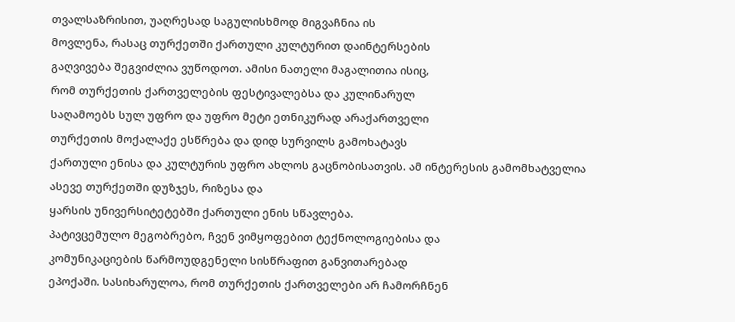თვალსაზრისით, უაღრესად საგულისხმოდ მიგვაჩნია ის
მოვლენა, რასაც თურქეთში ქართული კულტურით დაინტერსების
გაღვივება შეგვიძლია ვუწოდოთ. ამისი ნათელი მაგალითია ისიც,
რომ თურქეთის ქართველების ფესტივალებსა და კულინარულ
საღამოებს სულ უფრო და უფრო მეტი ეთნიკურად არაქართველი
თურქეთის მოქალაქე ესწრება და დიდ სურვილს გამოხატავს
ქართული ენისა და კულტურის უფრო ახლოს გაცნობისათვის. ამ ინტერესის გამომხატველია ასევე თურქეთში დუზჯეს, რიზესა და
ყარსის უნივერსიტეტებში ქართული ენის სწავლება.
პატივცემულო მეგობრებო, ჩვენ ვიმყოფებით ტექნოლოგიებისა და
კომუნიკაციების წარმოუდგენელი სისწრაფით განვითარებად
ეპოქაში. სასიხარულოა, რომ თურქეთის ქართველები არ ჩამორჩნენ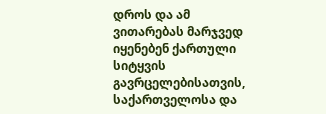დროს და ამ ვითარებას მარჯვედ იყენებენ ქართული სიტყვის
გავრცელებისათვის, საქართველოსა და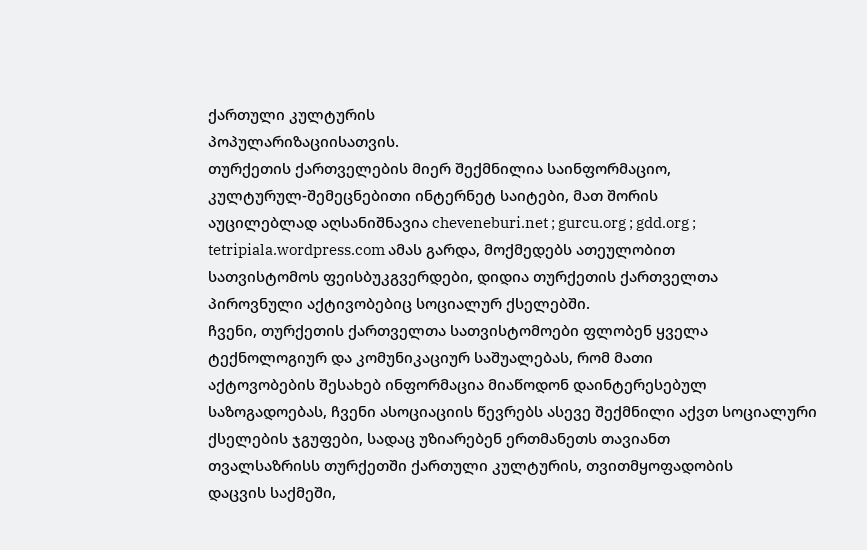ქართული კულტურის
პოპულარიზაციისათვის.
თურქეთის ქართველების მიერ შექმნილია საინფორმაციო,
კულტურულ-შემეცნებითი ინტერნეტ საიტები, მათ შორის
აუცილებლად აღსანიშნავია cheveneburi.net ; gurcu.org ; gdd.org ;
tetripiala.wordpress.com ამას გარდა, მოქმედებს ათეულობით
სათვისტომოს ფეისბუკგვერდები, დიდია თურქეთის ქართველთა
პიროვნული აქტივობებიც სოციალურ ქსელებში.
ჩვენი, თურქეთის ქართველთა სათვისტომოები ფლობენ ყველა
ტექნოლოგიურ და კომუნიკაციურ საშუალებას, რომ მათი
აქტოვობების შესახებ ინფორმაცია მიაწოდონ დაინტერესებულ
საზოგადოებას, ჩვენი ასოციაციის წევრებს ასევე შექმნილი აქვთ სოციალური
ქსელების ჯგუფები, სადაც უზიარებენ ერთმანეთს თავიანთ
თვალსაზრისს თურქეთში ქართული კულტურის, თვითმყოფადობის
დაცვის საქმეში,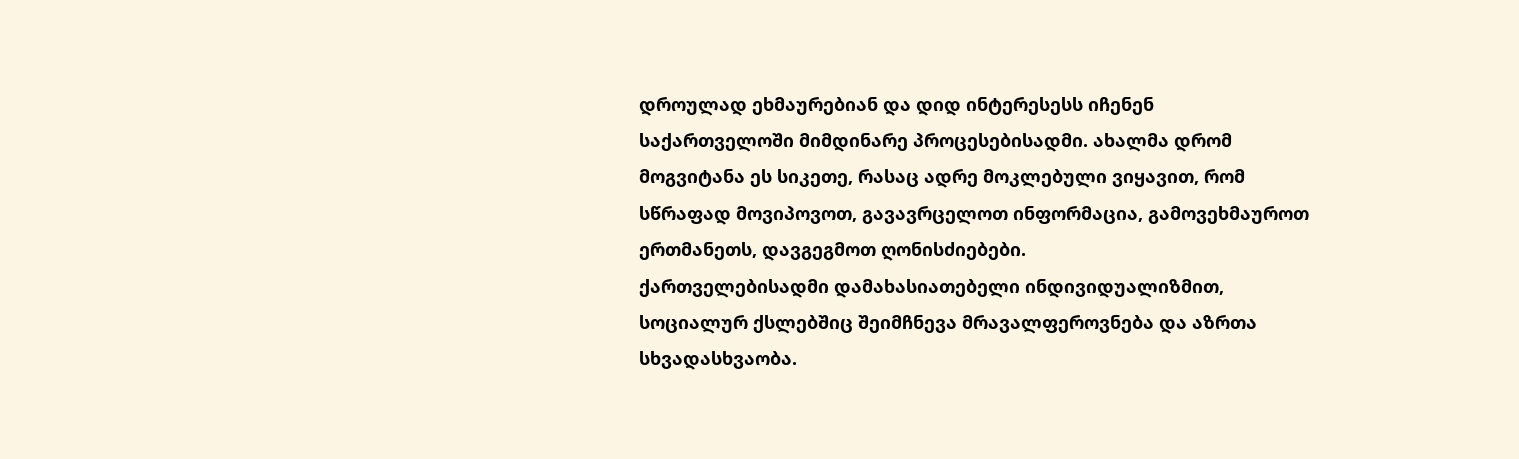დროულად ეხმაურებიან და დიდ ინტერესესს იჩენენ
საქართველოში მიმდინარე პროცესებისადმი. ახალმა დრომ
მოგვიტანა ეს სიკეთე, რასაც ადრე მოკლებული ვიყავით, რომ
სწრაფად მოვიპოვოთ, გავავრცელოთ ინფორმაცია, გამოვეხმაუროთ
ერთმანეთს, დავგეგმოთ ღონისძიებები.
ქართველებისადმი დამახასიათებელი ინდივიდუალიზმით,
სოციალურ ქსლებშიც შეიმჩნევა მრავალფეროვნება და აზრთა
სხვადასხვაობა.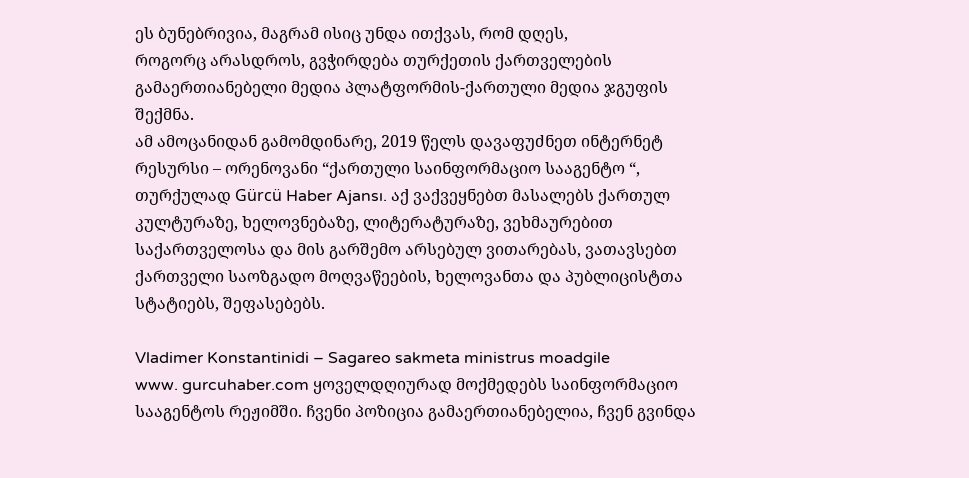ეს ბუნებრივია, მაგრამ ისიც უნდა ითქვას, რომ დღეს,
როგორც არასდროს, გვჭირდება თურქეთის ქართველების
გამაერთიანებელი მედია პლატფორმის-ქართული მედია ჯგუფის
შექმნა.
ამ ამოცანიდან გამომდინარე, 2019 წელს დავაფუძნეთ ინტერნეტ
რესურსი – ორენოვანი “ქართული საინფორმაციო სააგენტო “,
თურქულად Gürcü Haber Ajansı. აქ ვაქვეყნებთ მასალებს ქართულ
კულტურაზე, ხელოვნებაზე, ლიტერატურაზე, ვეხმაურებით
საქართველოსა და მის გარშემო არსებულ ვითარებას, ვათავსებთ
ქართველი საოზგადო მოღვაწეების, ხელოვანთა და პუბლიცისტთა
სტატიებს, შეფასებებს.

Vladimer Konstantinidi – Sagareo sakmeta ministrus moadgile
www. gurcuhaber.com ყოველდღიურად მოქმედებს საინფორმაციო
სააგენტოს რეჟიმში. ჩვენი პოზიცია გამაერთიანებელია, ჩვენ გვინდა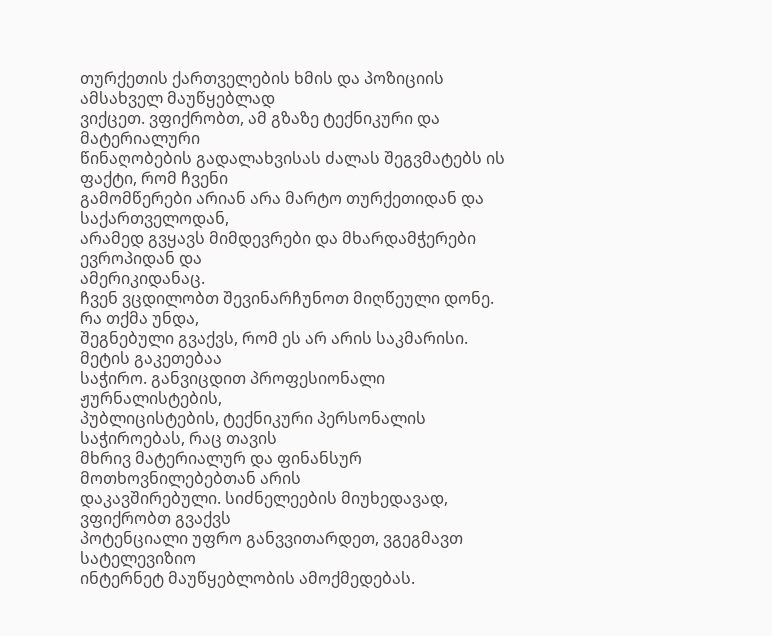თურქეთის ქართველების ხმის და პოზიციის ამსახველ მაუწყებლად
ვიქცეთ. ვფიქრობთ, ამ გზაზე ტექნიკური და მატერიალური
წინაღობების გადალახვისას ძალას შეგვმატებს ის ფაქტი, რომ ჩვენი
გამომწერები არიან არა მარტო თურქეთიდან და საქართველოდან,
არამედ გვყავს მიმდევრები და მხარდამჭერები ევროპიდან და
ამერიკიდანაც.
ჩვენ ვცდილობთ შევინარჩუნოთ მიღწეული დონე. რა თქმა უნდა,
შეგნებული გვაქვს, რომ ეს არ არის საკმარისი. მეტის გაკეთებაა
საჭირო. განვიცდით პროფესიონალი ჟურნალისტების,
პუბლიცისტების, ტექნიკური პერსონალის საჭიროებას, რაც თავის
მხრივ მატერიალურ და ფინანსურ მოთხოვნილებებთან არის
დაკავშირებული. სიძნელეების მიუხედავად, ვფიქრობთ გვაქვს
პოტენციალი უფრო განვვითარდეთ, ვგეგმავთ სატელევიზიო
ინტერნეტ მაუწყებლობის ამოქმედებას.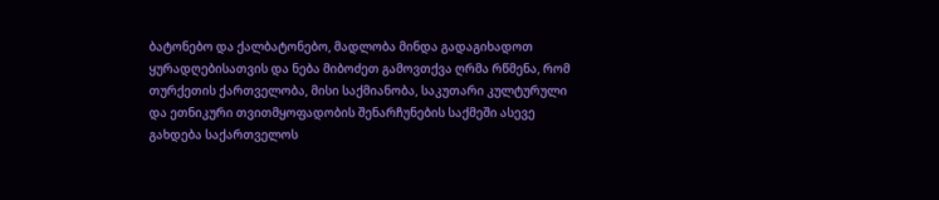ბატონებო და ქალბატონებო, მადლობა მინდა გადაგიხადოთ
ყურადღებისათვის და ნება მიბოძეთ გამოვთქვა ღრმა რწმენა, რომ
თურქეთის ქართველობა, მისი საქმიანობა, საკუთარი კულტურული
და ეთნიკური თვითმყოფადობის შენარჩუნების საქმეში ასევე
გახდება საქართველოს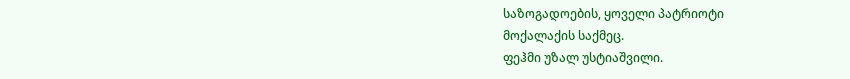საზოგადოების, ყოველი პატრიოტი
მოქალაქის საქმეც.
ფეჰმი უზალ უსტიაშვილი.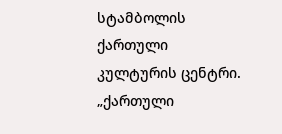სტამბოლის ქართული კულტურის ცენტრი.
„ქართული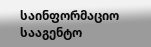საინფორმაციო სააგენტო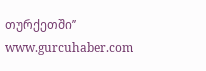თურქეთში’’ www.gurcuhaber.com